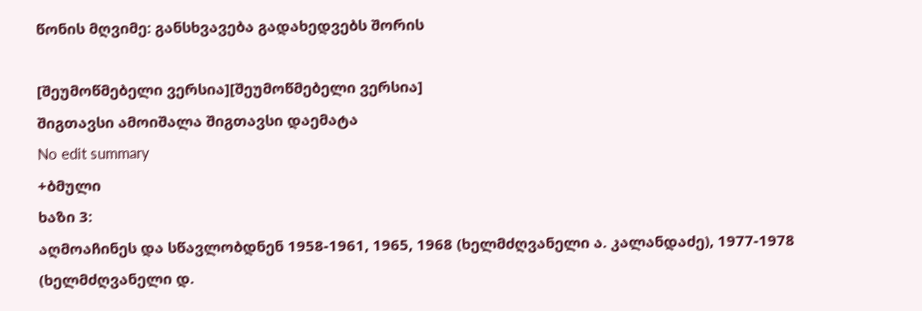წონის მღვიმე: განსხვავება გადახედვებს შორის

[შეუმოწმებელი ვერსია][შეუმოწმებელი ვერსია]
შიგთავსი ამოიშალა შიგთავსი დაემატა
No edit summary
+ბმული
ხაზი 3:
აღმოაჩინეს და სწავლობდნენ 1958-1961, 1965, 1968 (ხელმძღვანელი ა. კალანდაძე), 1977-1978 (ხელმძღვანელი დ.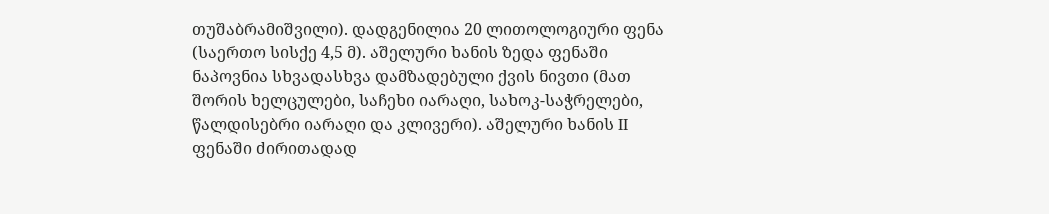თუშაბრამიშვილი). დადგენილია 20 ლითოლოგიური ფენა (საერთო სისქე 4,5 მ). აშელური ხანის ზედა ფენაში ნაპოვნია სხვადასხვა დამზადებული ქვის ნივთი (მათ შორის ხელცულები, საჩეხი იარაღი, სახოკ-საჭრელები, წალდისებრი იარაღი და კლივერი). აშელური ხანის II ფენაში ძირითადად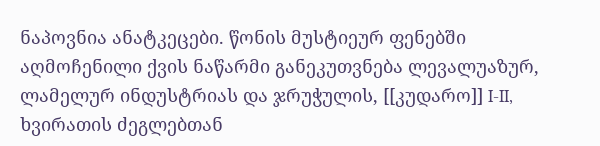ნაპოვნია ანატკეცები. წონის მუსტიეურ ფენებში აღმოჩენილი ქვის ნაწარმი განეკუთვნება ლევალუაზურ, ლამელურ ინდუსტრიას და ჯრუჭულის, [[კუდარო]] I-II, ხვირათის ძეგლებთან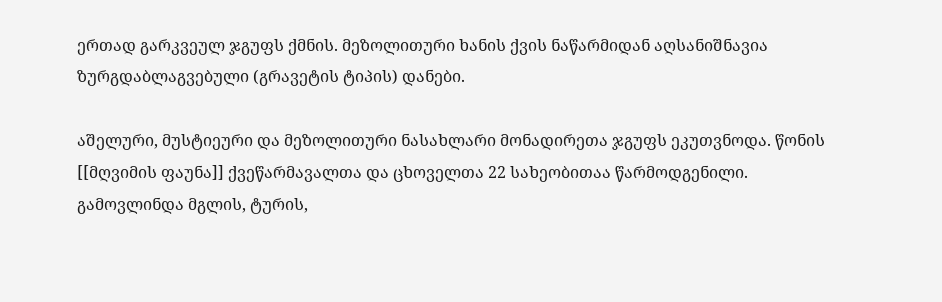ერთად გარკვეულ ჯგუფს ქმნის. მეზოლითური ხანის ქვის ნაწარმიდან აღსანიშნავია ზურგდაბლაგვებული (გრავეტის ტიპის) დანები.

აშელური, მუსტიეური და მეზოლითური ნასახლარი მონადირეთა ჯგუფს ეკუთვნოდა. წონის [[მღვიმის ფაუნა]] ქვეწარმავალთა და ცხოველთა 22 სახეობითაა წარმოდგენილი. გამოვლინდა მგლის, ტურის,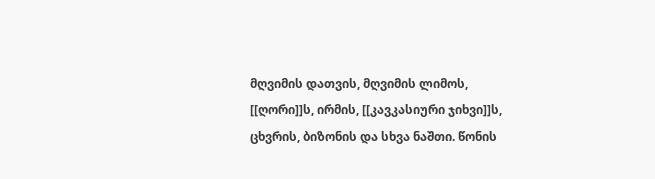მღვიმის დათვის, მღვიმის ლიმოს, [[ღორი]]ს, ირმის, [[კავკასიური ჯიხვი]]ს, ცხვრის, ბიზონის და სხვა ნაშთი. წონის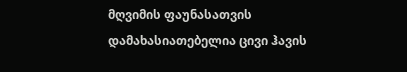მღვიმის ფაუნასათვის დამახასიათებელია ცივი ჰავის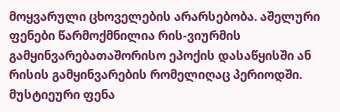მოყვარული ცხოველების არარსებობა. აშელური ფენები წარმოქმნილია რის-ვიურმის გამყინვარებათაშორისო ეპოქის დასაწყისში ან რისის გამყინვარების რომელიღაც პერიოდში. მუსტიეური ფენა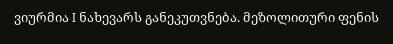ვიურმია I ნახევარს განეკუთვნება. მეზოლითური ფენის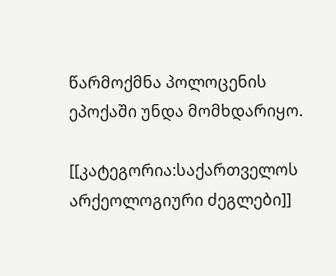წარმოქმნა პოლოცენის ეპოქაში უნდა მომხდარიყო.

[[კატეგორია:საქართველოს არქეოლოგიური ძეგლები]]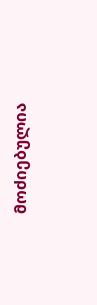მოძიებულია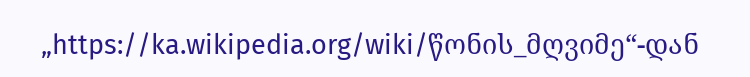„https://ka.wikipedia.org/wiki/წონის_მღვიმე“-დან